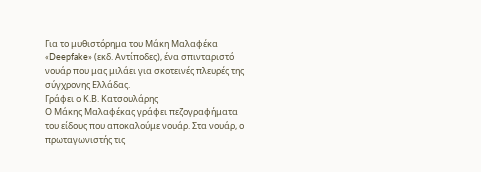Για το μυθιστόρημα του Μάκη Μαλαφέκα «Deepfake» (εκδ. Αντίποδες), ένα σπινταριστό νουάρ που μας μιλάει για σκοτεινές πλευρές της σύγχρονης Ελλάδας.
Γράφει ο Κ.Β. Κατσουλάρης
Ο Μάκης Μαλαφέκας γράφει πεζογραφήματα του είδους που αποκαλούμε νουάρ. Στα νουάρ, ο πρωταγωνιστής τις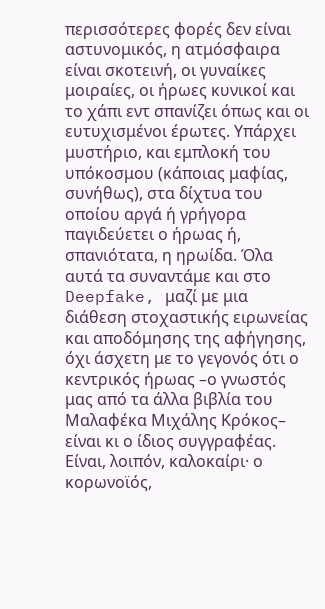περισσότερες φορές δεν είναι αστυνομικός, η ατμόσφαιρα είναι σκοτεινή, οι γυναίκες μοιραίες, οι ήρωες κυνικοί και το χάπι εντ σπανίζει όπως και οι ευτυχισμένοι έρωτες. Υπάρχει μυστήριο, και εμπλοκή του υπόκοσμου (κάποιας μαφίας, συνήθως), στα δίχτυα του οποίου αργά ή γρήγορα παγιδεύετει ο ήρωας ή, σπανιότατα, η ηρωίδα. Όλα αυτά τα συναντάμε και στο Deepfake, μαζί με μια διάθεση στοχαστικής ειρωνείας και αποδόμησης της αφήγησης, όχι άσχετη με το γεγονός ότι ο κεντρικός ήρωας –ο γνωστός μας από τα άλλα βιβλία του Μαλαφέκα Μιχάλης Κρόκος– είναι κι ο ίδιος συγγραφέας.
Είναι, λοιπόν, καλοκαίρι· ο κορωνοϊός,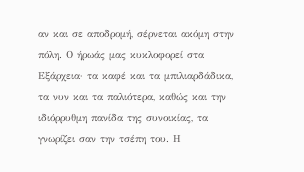αν και σε αποδρομή, σέρνεται ακόμη στην πόλη. Ο ήρωάς μας κυκλοφορεί στα Εξάρχεια· τα καφέ και τα μπιλιαρδάδικα, τα νυν και τα παλιότερα, καθώς και την ιδιόρρυθμη πανίδα της συνοικίας, τα γνωρίζει σαν την τσέπη του. Η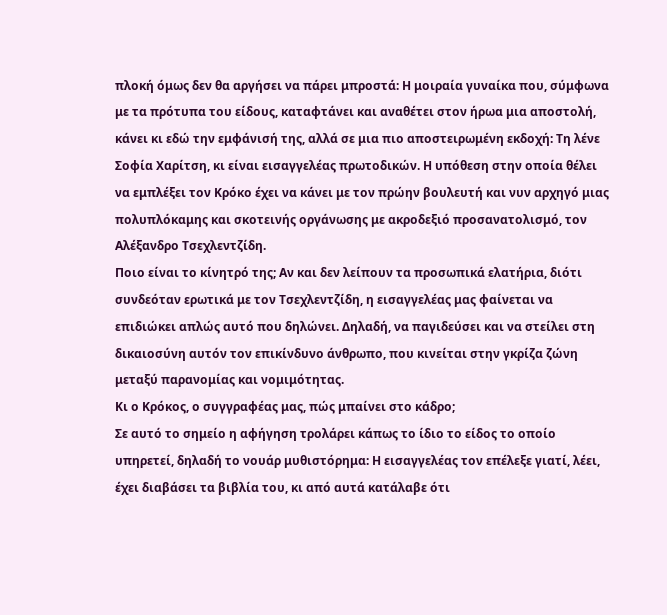πλοκή όμως δεν θα αργήσει να πάρει μπροστά: Η μοιραία γυναίκα που, σύμφωνα με τα πρότυπα του είδους, καταφτάνει και αναθέτει στον ήρωα μια αποστολή, κάνει κι εδώ την εμφάνισή της, αλλά σε μια πιο αποστειρωμένη εκδοχή: Τη λένε Σοφία Χαρίτση, κι είναι εισαγγελέας πρωτοδικών. Η υπόθεση στην οποία θέλει να εμπλέξει τον Κρόκο έχει να κάνει με τον πρώην βουλευτή και νυν αρχηγό μιας πολυπλόκαμης και σκοτεινής οργάνωσης με ακροδεξιό προσανατολισμό, τον Αλέξανδρο Τσεχλεντζίδη.
Ποιο είναι το κίνητρό της; Αν και δεν λείπουν τα προσωπικά ελατήρια, διότι συνδεόταν ερωτικά με τον Τσεχλεντζίδη, η εισαγγελέας μας φαίνεται να επιδιώκει απλώς αυτό που δηλώνει. Δηλαδή, να παγιδεύσει και να στείλει στη δικαιοσύνη αυτόν τον επικίνδυνο άνθρωπο, που κινείται στην γκρίζα ζώνη μεταξύ παρανομίας και νομιμότητας.
Κι ο Κρόκος, ο συγγραφέας μας, πώς μπαίνει στο κάδρο;
Σε αυτό το σημείο η αφήγηση τρολάρει κάπως το ίδιο το είδος το οποίο υπηρετεί, δηλαδή το νουάρ μυθιστόρημα: Η εισαγγελέας τον επέλεξε γιατί, λέει, έχει διαβάσει τα βιβλία του, κι από αυτά κατάλαβε ότι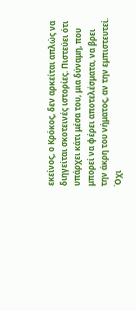εκείνος, ο Κρόκος, δεν αρκείται απλώς να διηγείται σκοτεινές ιστορίες. Πιστεύει ότι υπάρχει κάτι μέσα του, μια δύναμη, που μπορεί να φέρει αποτελέσματα, να βρει την άκρη του νήματος, αν την εμπιστευτεί. Όχι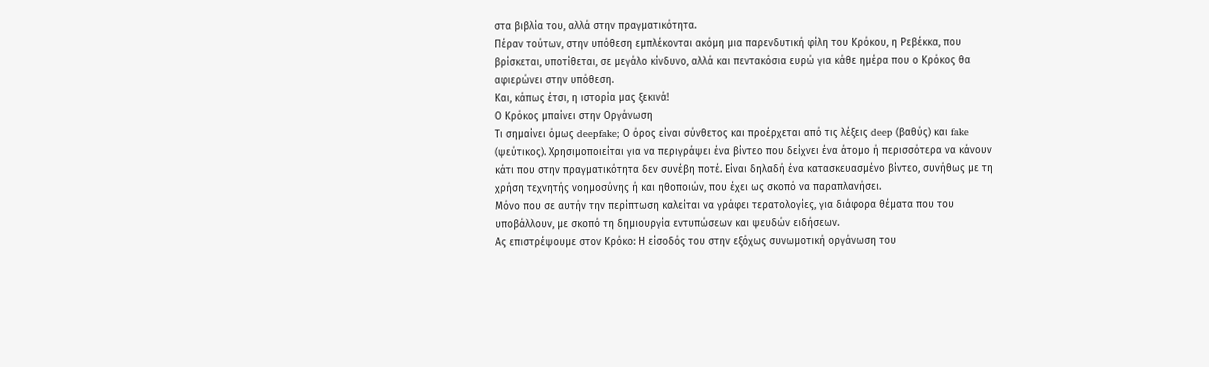στα βιβλία του, αλλά στην πραγματικότητα.
Πέραν τούτων, στην υπόθεση εμπλέκονται ακόμη μια παρενδυτική φίλη του Κρόκου, η Ρεβέκκα, που βρίσκεται, υποτίθεται, σε μεγάλο κίνδυνο, αλλά και πεντακόσια ευρώ για κάθε ημέρα που ο Κρόκος θα αφιερώνει στην υπόθεση.
Και, κάπως έτσι, η ιστορία μας ξεκινά!
Ο Κρόκος μπαίνει στην Οργάνωση
Τι σημαίνει όμως deepfake; Ο όρος είναι σύνθετος και προέρχεται από τις λέξεις deep (βαθύς) και fake (ψεύτικος). Χρησιμοποιείται για να περιγράψει ένα βίντεο που δείχνει ένα άτομο ή περισσότερα να κάνουν κάτι που στην πραγματικότητα δεν συνέβη ποτέ. Είναι δηλαδή ένα κατασκευασμένο βίντεο, συνήθως με τη χρήση τεχνητής νοημοσύνης ή και ηθοποιών, που έχει ως σκοπό να παραπλανήσει.
Μόνο που σε αυτήν την περίπτωση καλείται να γράφει τερατολογίες, για διάφορα θέματα που του υποβάλλουν, με σκοπό τη δημιουργία εντυπώσεων και ψευδών ειδήσεων.
Ας επιστρέψουμε στον Κρόκο: Η είσοδός του στην εξόχως συνωμοτική οργάνωση του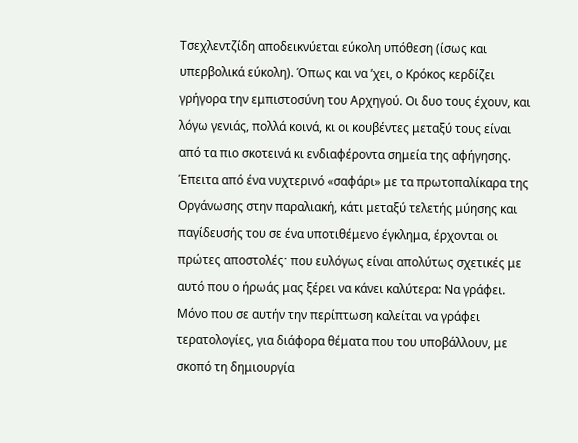Τσεχλεντζίδη αποδεικνύεται εύκολη υπόθεση (ίσως και υπερβολικά εύκολη). Όπως και να ’χει, ο Κρόκος κερδίζει γρήγορα την εμπιστοσύνη του Αρχηγού. Οι δυο τους έχουν, και λόγω γενιάς, πολλά κοινά, κι οι κουβέντες μεταξύ τους είναι από τα πιο σκοτεινά κι ενδιαφέροντα σημεία της αφήγησης. Έπειτα από ένα νυχτερινό «σαφάρι» με τα πρωτοπαλίκαρα της Οργάνωσης στην παραλιακή, κάτι μεταξύ τελετής μύησης και παγίδευσής του σε ένα υποτιθέμενο έγκλημα, έρχονται οι πρώτες αποστολέςˑ που ευλόγως είναι απολύτως σχετικές με αυτό που ο ήρωάς μας ξέρει να κάνει καλύτερα: Να γράφει. Μόνο που σε αυτήν την περίπτωση καλείται να γράφει τερατολογίες, για διάφορα θέματα που του υποβάλλουν, με σκοπό τη δημιουργία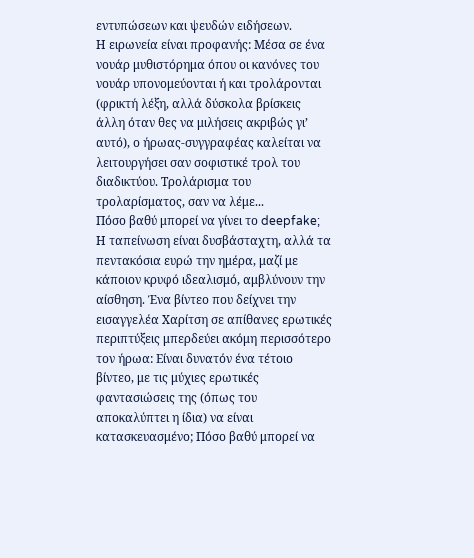εντυπώσεων και ψευδών ειδήσεων.
Η ειρωνεία είναι προφανής: Μέσα σε ένα νουάρ μυθιστόρημα όπου οι κανόνες του νουάρ υπονομεύονται ή και τρολάρονται (φρικτή λέξη, αλλά δύσκολα βρίσκεις άλλη όταν θες να μιλήσεις ακριβώς γι’ αυτό), ο ήρωας-συγγραφέας καλείται να λειτουργήσει σαν σοφιστικέ τρολ του διαδικτύου. Τρολάρισμα του τρολαρίσματος, σαν να λέμε...
Πόσο βαθύ μπορεί να γίνει το deepfake;
Η ταπείνωση είναι δυσβάσταχτη, αλλά τα πεντακόσια ευρώ την ημέρα, μαζί με κάποιον κρυφό ιδεαλισμό, αμβλύνουν την αίσθηση. Ένα βίντεο που δείχνει την εισαγγελέα Χαρίτση σε απίθανες ερωτικές περιπτύξεις μπερδεύει ακόμη περισσότερο τον ήρωα: Είναι δυνατόν ένα τέτοιο βίντεο, με τις μύχιες ερωτικές φαντασιώσεις της (όπως του αποκαλύπτει η ίδια) να είναι κατασκευασμένο; Πόσο βαθύ μπορεί να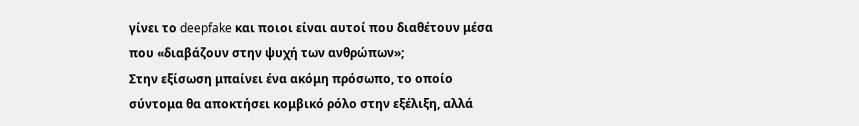γίνει το deepfake και ποιοι είναι αυτοί που διαθέτουν μέσα που «διαβάζουν στην ψυχή των ανθρώπων»;
Στην εξίσωση μπαίνει ένα ακόμη πρόσωπο, το οποίο σύντομα θα αποκτήσει κομβικό ρόλο στην εξέλιξη, αλλά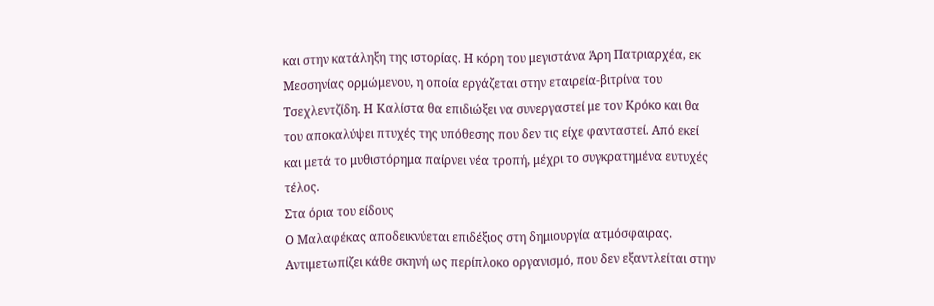και στην κατάληξη της ιστορίας. Η κόρη του μεγιστάνα Άρη Πατριαρχέα, εκ Μεσσηνίας ορμώμενου, η οποία εργάζεται στην εταιρεία-βιτρίνα του Τσεχλεντζίδη. Η Καλίστα θα επιδιώξει να συνεργαστεί με τον Κρόκο και θα του αποκαλύψει πτυχές της υπόθεσης που δεν τις είχε φανταστεί. Από εκεί και μετά το μυθιστόρημα παίρνει νέα τροπή, μέχρι το συγκρατημένα ευτυχές τέλος.
Στα όρια του είδους
Ο Μαλαφέκας αποδεικνύεται επιδέξιος στη δημιουργία ατμόσφαιρας. Αντιμετωπίζει κάθε σκηνή ως περίπλοκο οργανισμό, που δεν εξαντλείται στην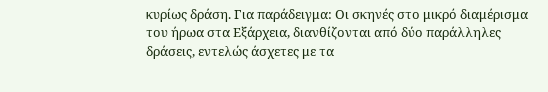κυρίως δράση. Για παράδειγμα: Οι σκηνές στο μικρό διαμέρισμα του ήρωα στα Εξάρχεια, διανθίζονται από δύο παράλληλες δράσεις, εντελώς άσχετες με τα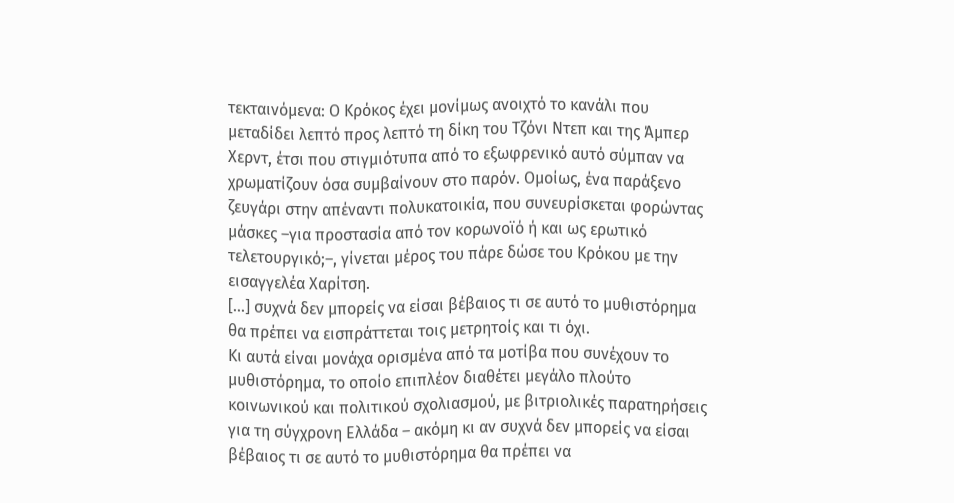τεκταινόμενα: Ο Κρόκος έχει μονίμως ανοιχτό το κανάλι που μεταδίδει λεπτό προς λεπτό τη δίκη του Τζόνι Ντεπ και της Άμπερ Χερντ, έτσι που στιγμιότυπα από το εξωφρενικό αυτό σύμπαν να χρωματίζουν όσα συμβαίνουν στο παρόν. Ομοίως, ένα παράξενο ζευγάρι στην απέναντι πολυκατοικία, που συνευρίσκεται φορώντας μάσκες –για προστασία από τον κορωνοϊό ή και ως ερωτικό τελετουργικό;–, γίνεται μέρος του πάρε δώσε του Κρόκου με την εισαγγελέα Χαρίτση.
[...] συχνά δεν μπορείς να είσαι βέβαιος τι σε αυτό το μυθιστόρημα θα πρέπει να εισπράττεται τοις μετρητοίς και τι όχι.
Κι αυτά είναι μονάχα ορισμένα από τα μοτίβα που συνέχουν το μυθιστόρημα, το οποίο επιπλέον διαθέτει μεγάλο πλούτο κοινωνικού και πολιτικού σχολιασμού, με βιτριολικές παρατηρήσεις για τη σύγχρονη Ελλάδα – ακόμη κι αν συχνά δεν μπορείς να είσαι βέβαιος τι σε αυτό το μυθιστόρημα θα πρέπει να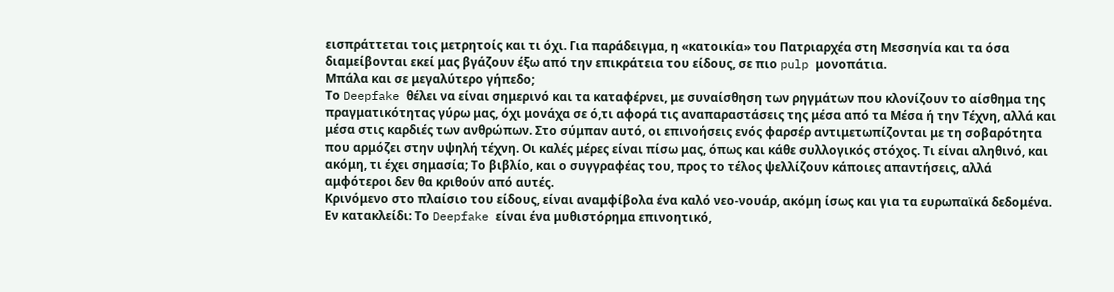εισπράττεται τοις μετρητοίς και τι όχι. Για παράδειγμα, η «κατοικία» του Πατριαρχέα στη Μεσσηνία και τα όσα διαμείβονται εκεί μας βγάζουν έξω από την επικράτεια του είδους, σε πιο pulp μονοπάτια.
Mπάλα και σε μεγαλύτερο γήπεδο;
Το Deepfake θέλει να είναι σημερινό και τα καταφέρνει, με συναίσθηση των ρηγμάτων που κλονίζουν το αίσθημα της πραγματικότητας γύρω μας, όχι μονάχα σε ό,τι αφορά τις αναπαραστάσεις της μέσα από τα Μέσα ή την Τέχνη, αλλά και μέσα στις καρδιές των ανθρώπων. Στο σύμπαν αυτό, οι επινοήσεις ενός φαρσέρ αντιμετωπίζονται με τη σοβαρότητα που αρμόζει στην υψηλή τέχνη. Οι καλές μέρες είναι πίσω μας, όπως και κάθε συλλογικός στόχος. Τι είναι αληθινό, και ακόμη, τι έχει σημασία; Το βιβλίο, και ο συγγραφέας του, προς το τέλος ψελλίζουν κάποιες απαντήσεις, αλλά αμφότεροι δεν θα κριθούν από αυτές.
Κρινόμενο στο πλαίσιο του είδους, είναι αναμφίβολα ένα καλό νεο-νουάρ, ακόμη ίσως και για τα ευρωπαϊκά δεδομένα.
Εν κατακλείδι: Το Deepfake είναι ένα μυθιστόρημα επινοητικό,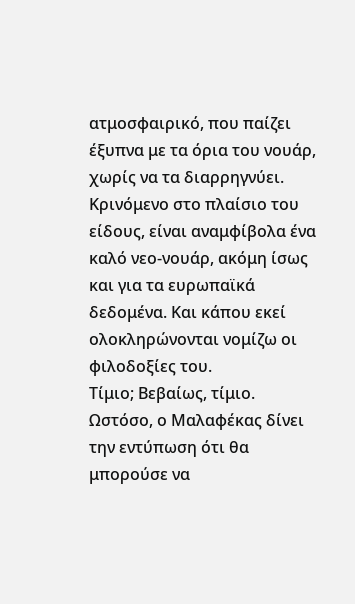ατμοσφαιρικό, που παίζει έξυπνα με τα όρια του νουάρ, χωρίς να τα διαρρηγνύει. Κρινόμενο στο πλαίσιο του είδους, είναι αναμφίβολα ένα καλό νεο-νουάρ, ακόμη ίσως και για τα ευρωπαϊκά δεδομένα. Και κάπου εκεί ολοκληρώνονται νομίζω οι φιλοδοξίες του.
Τίμιο; Βεβαίως, τίμιο. Ωστόσο, ο Μαλαφέκας δίνει την εντύπωση ότι θα μπορούσε να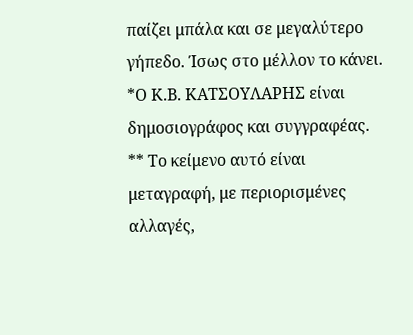παίζει μπάλα και σε μεγαλύτερο γήπεδο. Ίσως στο μέλλον το κάνει.
*Ο Κ.Β. ΚΑΤΣΟΥΛΑΡΗΣ είναι δημοσιογράφος και συγγραφέας.
** Το κείμενο αυτό είναι μεταγραφή, με περιορισμένες αλλαγές,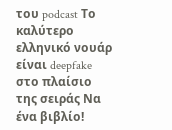του podcast Το καλύτερο ελληνικό νουάρ είναι deepfake στο πλαίσιο της σειράς Να ένα βιβλίο!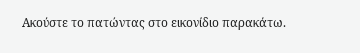Ακούστε το πατώντας στο εικονίδιο παρακάτω.